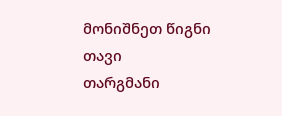მონიშნეთ წიგნი
თავი
თარგმანი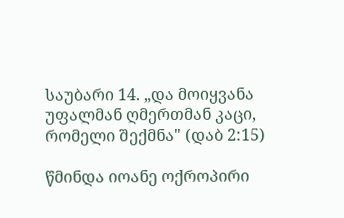საუბარი 14. „და მოიყვანა უფალმან ღმერთმან კაცი, რომელი შექმნა" (დაბ 2:15)

წმინდა იოანე ოქროპირი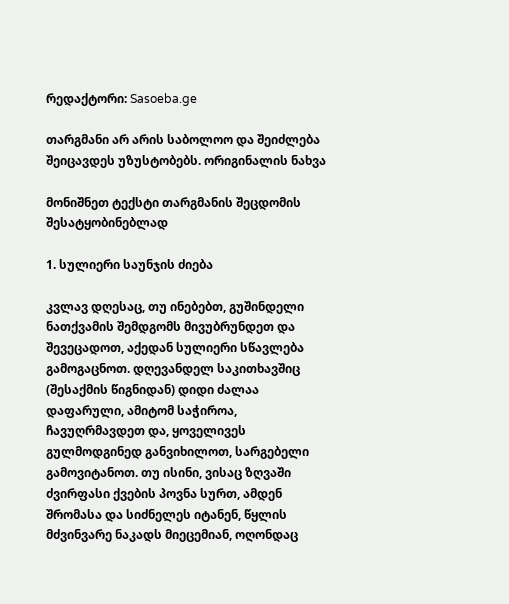რედაქტორი: Sasoeba.ge

თარგმანი არ არის საბოლოო და შეიძლება შეიცავდეს უზუსტობებს. ორიგინალის ნახვა

მონიშნეთ ტექსტი თარგმანის შეცდომის შესატყობინებლად

1. სულიერი საუნჯის ძიება

კვლავ დღესაც, თუ ინებებთ, გუშინდელი ნათქვამის შემდგომს მივუბრუნდეთ და შევეცადოთ, აქედან სულიერი სწავლება გამოგაცნოთ. დღევანდელ საკითხავშიც (შესაქმის წიგნიდან) დიდი ძალაა დაფარული, ამიტომ საჭიროა, ჩავუღრმავდეთ და, ყოველივეს გულმოდგინედ განვიხილოთ, სარგებელი გამოვიტანოთ. თუ ისინი, ვისაც ზღვაში ძვირფასი ქვების პოვნა სურთ, ამდენ შრომასა და სიძნელეს იტანენ, წყლის მძვინვარე ნაკადს მიეცემიან, ოღონდაც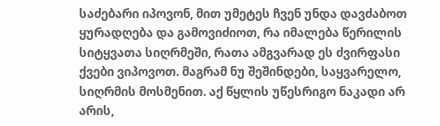საძებარი იპოვონ, მით უმეტეს ჩვენ უნდა დავძაბოთ ყურადღება და გამოვიძიოთ, რა იმალება წერილის სიტყვათა სიღრმეში, რათა ამგვარად ეს ძვირფასი ქვები ვიპოვოთ. მაგრამ ნუ შეშინდები, საყვარელო, სიღრმის მოსმენით. აქ წყლის უწესრიგო ნაკადი არ არის,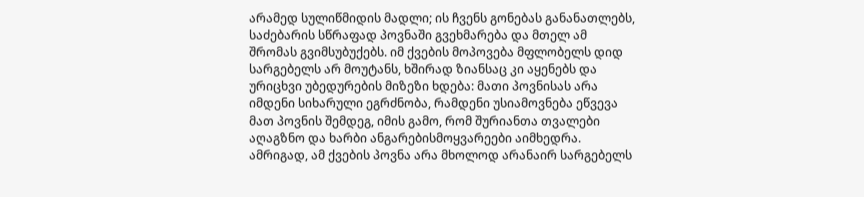არამედ სულიწმიდის მადლი; ის ჩვენს გონებას განანათლებს, საძებარის სწრაფად პოვნაში გვეხმარება და მთელ ამ შრომას გვიმსუბუქებს. იმ ქვების მოპოვება მფლობელს დიდ სარგებელს არ მოუტანს, ხშირად ზიანსაც კი აყენებს და ურიცხვი უბედურების მიზეზი ხდება: მათი პოვნისას არა იმდენი სიხარული ეგრძნობა, რამდენი უსიამოვნება ეწვევა მათ პოვნის შემდეგ, იმის გამო, რომ შურიანთა თვალები აღაგზნო და ხარბი ანგარებისმოყვარეები აიმხედრა. ამრიგად, ამ ქვების პოვნა არა მხოლოდ არანაირ სარგებელს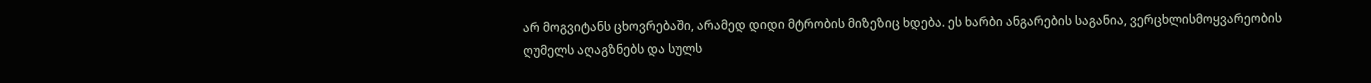არ მოგვიტანს ცხოვრებაში, არამედ დიდი მტრობის მიზეზიც ხდება. ეს ხარბი ანგარების საგანია, ვერცხლისმოყვარეობის ღუმელს აღაგზნებს და სულს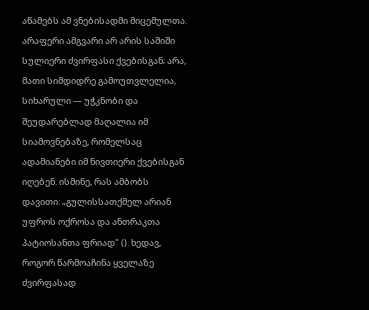აწამებს ამ ვნებისადმი მიცემულთა. არაფერი ამგვარი არ არის საშიში სულიერი ძვირფასი ქვებისგან; არა, მათი სიმდიდრე გამოუთვლელია, სიხარული — უჭკნობი და შეუდარებლად მაღალია იმ სიამოვნებაზე, რომელსაც ადამიანები იმ ნივთიერი ქვებისგან იღებენ. ისმინე, რას ამბობს დავითი: „გულისსათქმელ არიან უფროს ოქროსა და ანთრაკთა პატიოსანთა ფრიად" (). ხედავ, როგორ წარმოაჩინა ყველაზე ძვირფასად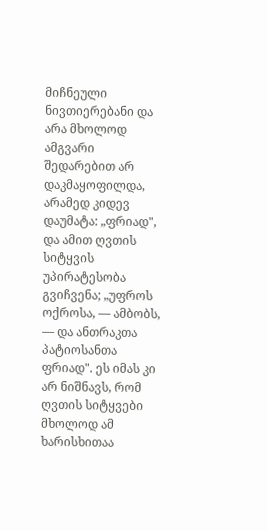მიჩნეული ნივთიერებანი და არა მხოლოდ ამგვარი შედარებით არ დაკმაყოფილდა, არამედ კიდევ დაუმატა: „ფრიად", და ამით ღვთის სიტყვის უპირატესობა გვიჩვენა; „უფროს ოქროსა, — ამბობს, — და ანთრაკთა პატიოსანთა ფრიად". ეს იმას კი არ ნიშნავს, რომ ღვთის სიტყვები მხოლოდ ამ ხარისხითაა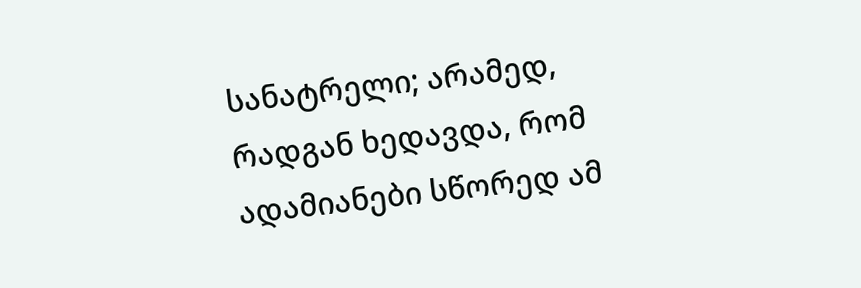სანატრელი; არამედ, რადგან ხედავდა, რომ ადამიანები სწორედ ამ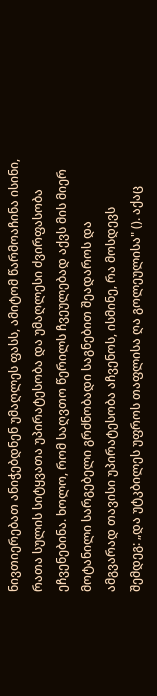ნივთიერებათ ანიჭებდნენ უმაღლეს ფასს, ამიტომ წარმოაჩინა ისინი, რათა სულის სიტყვათა უპირატესობა და უმაღლესი ძვირფასობა ეჩვენებინა. ხოლო, რომ საღვთო წერილს ჩვეულებად აქვს მის მიერ მოტანილი სარგებელი გრძნობადი საგნებით შეადაროს და ამგვარად თავისი უპირატესობა აჩვენოს, ისმინე, რა მოსდევს შემდეგ: „და უტკბილეს უფროს თაფლისა ღა გოლეულისა" (). აქაც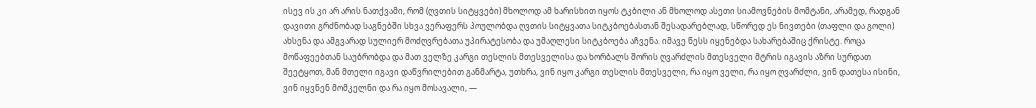ისევ ის კი არ არის ნათქვამი, რომ (ღვთის სიტყვები) მხოლოდ ამ ხარისხით იყოს ტკბილი ან მხოლოდ ასეთი სიამოვნების მომტანი, არამედ, რადგან დავითი გრძნობად საგნებში სხვა ვერაფერს პოულობდა ღვთის სიტყვათა სიტკბოებასთან შესადარებლად, სწორედ ეს ნივთები (თაფლი და გოლი) ახსენა და ამგვარად სულიერ მოძღვრებათა უპირატესობა და უმაღლესი სიტკბოება აჩვენა. იმავე წესს იყენებდა სახარებაშიც ქრისტე. როცა მოწაფეებთან საუბრობდა და მათ ველზე კარგი თესლის მთესველისა და ხორბალს შორის ღვარძლის მთესველი მტრის იგავის აზრი სურდათ შეეტყოთ, მან მთელი იგავი დაწვრილებით განმარტა, უთხრა, ვინ იყო კარგი თესლის მთესველი, რა იყო ველი, რა იყო ღვარძლი, ვინ დათესა ისინი, ვინ იყვნენ მომკელნი და რა იყო მოსავალი, —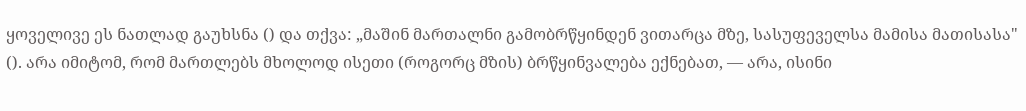ყოველივე ეს ნათლად გაუხსნა () და თქვა: „მაშინ მართალნი გამობრწყინდენ ვითარცა მზე, სასუფეველსა მამისა მათისასა" (). არა იმიტომ, რომ მართლებს მხოლოდ ისეთი (როგორც მზის) ბრწყინვალება ექნებათ, — არა, ისინი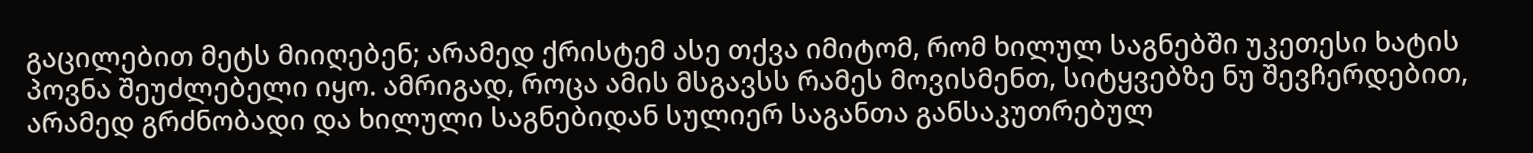გაცილებით მეტს მიიღებენ; არამედ ქრისტემ ასე თქვა იმიტომ, რომ ხილულ საგნებში უკეთესი ხატის პოვნა შეუძლებელი იყო. ამრიგად, როცა ამის მსგავსს რამეს მოვისმენთ, სიტყვებზე ნუ შევჩერდებით, არამედ გრძნობადი და ხილული საგნებიდან სულიერ საგანთა განსაკუთრებულ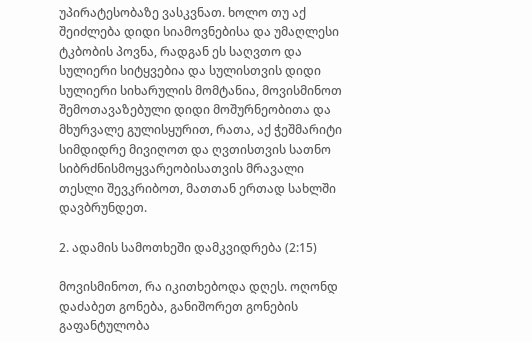უპირატესობაზე ვასკვნათ. ხოლო თუ აქ შეიძლება დიდი სიამოვნებისა და უმაღლესი ტკბობის პოვნა, რადგან ეს საღვთო და სულიერი სიტყვებია და სულისთვის დიდი სულიერი სიხარულის მომტანია, მოვისმინოთ შემოთავაზებული დიდი მოშურნეობითა და მხურვალე გულისყურით, რათა, აქ ჭეშმარიტი სიმდიდრე მივიღოთ და ღვთისთვის სათნო სიბრძნისმოყვარეობისათვის მრავალი თესლი შევკრიბოთ, მათთან ერთად სახლში დავბრუნდეთ.

2. ადამის სამოთხეში დამკვიდრება (2:15)

მოვისმინოთ, რა იკითხებოდა დღეს. ოღონდ დაძაბეთ გონება, განიშორეთ გონების გაფანტულობა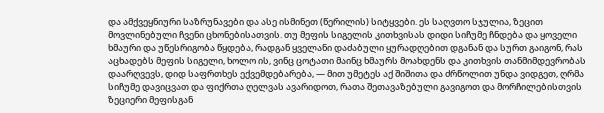და ამქვეყნიური საზრუნავები და ასე ისმინეთ (წერილის) სიტყვები. ეს საღვთო სჯულია, ზეცით მოვლინებული ჩვენი ცხონებისათვის. თუ მეფის სიგელის კითხვისას დიდი სიჩუმე ჩნდება და ყოველი ხმაური და უწესრიგობა წყდება, რადგან ყველანი დაძაბული ყურადღებით დგანან და სურთ გაიგონ, რას აცხადებს მეფის სიგელი, ხოლო ის, ვინც ცოტათი მაინც ხმაურს მოახდენს და კითხვის თანმიმდევრობას დაარღვევს, დიდ საფრთხეს ექვემდებარება, — მით უმეტეს აქ შიშითა და ძრწოლით უნდა ვიდგეთ, ღრმა სიჩუმე დავიცვათ და ფიქრთა ღელვას ავარიდოთ, რათა შეთავაზებული გავიგოთ და მორჩილებისთვის ზეციერი მეფისგან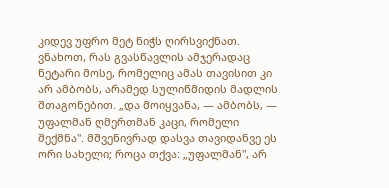კიდევ უფრო მეტ ნიჭს ღირსვიქნათ. ვნახოთ, რას გვასწავლის ამჯერადაც ნეტარი მოსე, რომელიც ამას თავისით კი არ ამბობს, არამედ სულიწმიდის მადლის შთაგონებით. „და მოიყვანა, — ამბობს, — უფალმან ღმერთმან კაცი, რომელი შექმნა". მშვენივრად დასვა თავიდანვე ეს ორი სახელი; როცა თქვა: „უფალმან", არ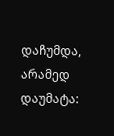დაჩუმდა, არამედ დაუმატა: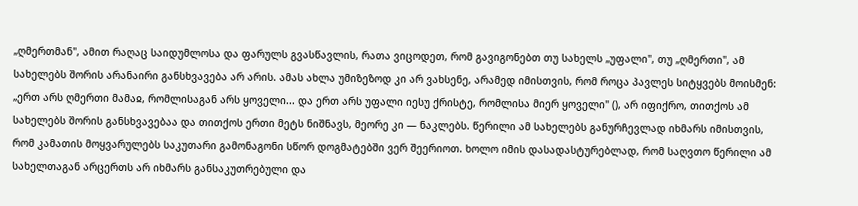„ღმერთმან", ამით რაღაც საიდუმლოსა და ფარულს გვასწავლის, რათა ვიცოდეთ, რომ გავიგონებთ თუ სახელს „უფალი", თუ „ღმერთი", ამ სახელებს შორის არანაირი განსხვავება არ არის. ამას ახლა უმიზეზოდ კი არ ვახსენე, არამედ იმისთვის, რომ როცა პავლეს სიტყვებს მოისმენ: „ერთ არს ღმერთი მამაჲ, რომლისაგან არს ყოველი... და ერთ არს უფალი იესუ ქრისტე, რომლისა მიერ ყოველი" (), არ იფიქრო, თითქოს ამ სახელებს შორის განსხვავებაა და თითქოს ერთი მეტს ნიშნავს, მეორე კი — ნაკლებს. წერილი ამ სახელებს განურჩევლად იხმარს იმისთვის, რომ კამათის მოყვარულებს საკუთარი გამონაგონი სწორ დოგმატებში ვერ შეერიოთ. ხოლო იმის დასადასტურებლად, რომ საღვთო წერილი ამ სახელთაგან არცერთს არ იხმარს განსაკუთრებული და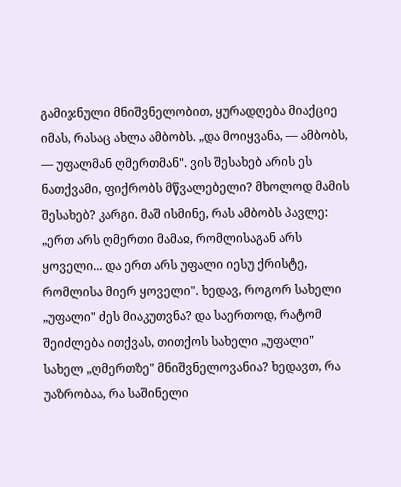გამიჯნული მნიშვნელობით, ყურადღება მიაქციე იმას, რასაც ახლა ამბობს. „და მოიყვანა, — ამბობს, — უფალმან ღმერთმან". ვის შესახებ არის ეს ნათქვამი, ფიქრობს მწვალებელი? მხოლოდ მამის შესახებ? კარგი. მაშ ისმინე, რას ამბობს პავლე: „ერთ არს ღმერთი მამაჲ, რომლისაგან არს ყოველი... და ერთ არს უფალი იესუ ქრისტე, რომლისა მიერ ყოველი". ხედავ, როგორ სახელი „უფალი" ძეს მიაკუთვნა? და საერთოდ, რატომ შეიძლება ითქვას, თითქოს სახელი „უფალი" სახელ „ღმერთზე" მნიშვნელოვანია? ხედავთ, რა უაზრობაა, რა საშინელი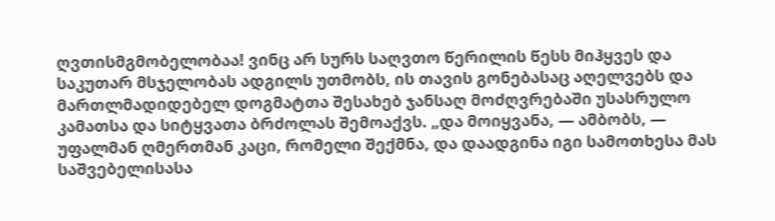ღვთისმგმობელობაა! ვინც არ სურს საღვთო წერილის წესს მიჰყვეს და საკუთარ მსჯელობას ადგილს უთმობს, ის თავის გონებასაც აღელვებს და მართლმადიდებელ დოგმატთა შესახებ ჯანსაღ მოძღვრებაში უსასრულო კამათსა და სიტყვათა ბრძოლას შემოაქვს. „და მოიყვანა, — ამბობს, — უფალმან ღმერთმან კაცი, რომელი შექმნა, და დაადგინა იგი სამოთხესა მას საშვებელისასა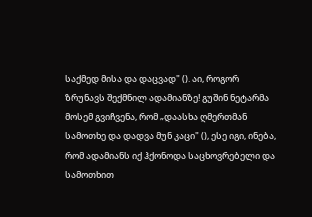საქმედ მისა და დაცვად" (). აი, როგორ ზრუნავს შექმნილ ადამიანზე! გუშინ ნეტარმა მოსემ გვიჩვენა, რომ „დაასხა ღმერთმან სამოთხე და დადვა მუნ კაცი" (), ესე იგი, ინება, რომ ადამიანს იქ ჰქონოდა საცხოვრებელი და სამოთხით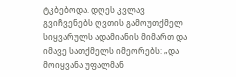ტკბებოდა. დღეს კვლავ გვიჩვენებს ღვთის გამოუთქმელ სიყვარულს ადამიანის მიმართ და იმავე სათქმელს იმეორებს: „და მოიყვანა უფალმან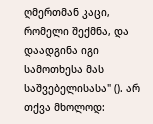ღმერთმან კაცი, რომელი შექმნა, და დაადგინა იგი სამოთხესა მას საშვებელისასა" (). არ თქვა მხოლოდ: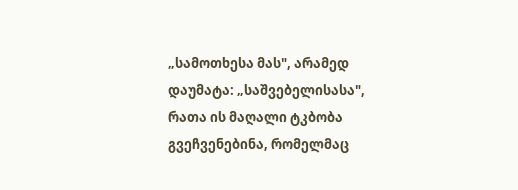„სამოთხესა მას", არამედ დაუმატა: „საშვებელისასა", რათა ის მაღალი ტკბობა გვეჩვენებინა, რომელმაც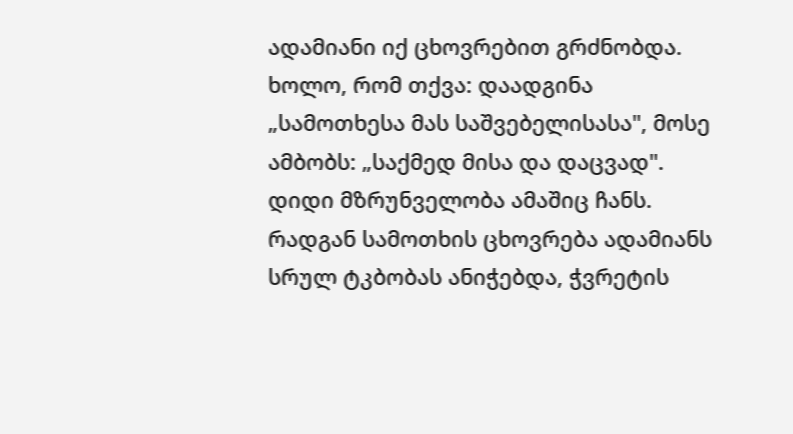ადამიანი იქ ცხოვრებით გრძნობდა. ხოლო, რომ თქვა: დაადგინა „სამოთხესა მას საშვებელისასა", მოსე ამბობს: „საქმედ მისა და დაცვად". დიდი მზრუნველობა ამაშიც ჩანს. რადგან სამოთხის ცხოვრება ადამიანს სრულ ტკბობას ანიჭებდა, ჭვრეტის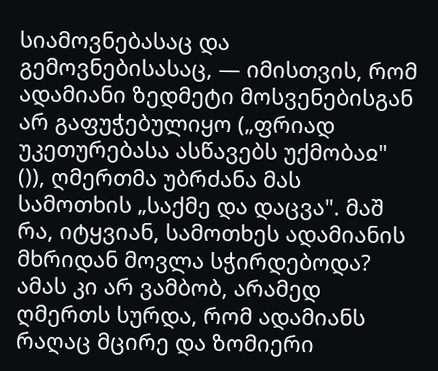სიამოვნებასაც და გემოვნებისასაც, — იმისთვის, რომ ადამიანი ზედმეტი მოსვენებისგან არ გაფუჭებულიყო („ფრიად უკეთურებასა ასწავებს უქმობაჲ" ()), ღმერთმა უბრძანა მას სამოთხის „საქმე და დაცვა". მაშ რა, იტყვიან, სამოთხეს ადამიანის მხრიდან მოვლა სჭირდებოდა? ამას კი არ ვამბობ, არამედ ღმერთს სურდა, რომ ადამიანს რაღაც მცირე და ზომიერი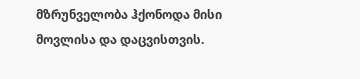მზრუნველობა ჰქონოდა მისი მოვლისა და დაცვისთვის.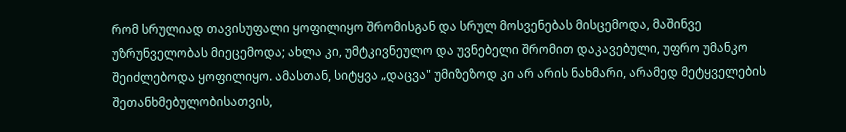რომ სრულიად თავისუფალი ყოფილიყო შრომისგან და სრულ მოსვენებას მისცემოდა, მაშინვე უზრუნველობას მიეცემოდა; ახლა კი, უმტკივნეულო და უვნებელი შრომით დაკავებული, უფრო უმანკო შეიძლებოდა ყოფილიყო. ამასთან, სიტყვა „დაცვა" უმიზეზოდ კი არ არის ნახმარი, არამედ მეტყველების შეთანხმებულობისათვის,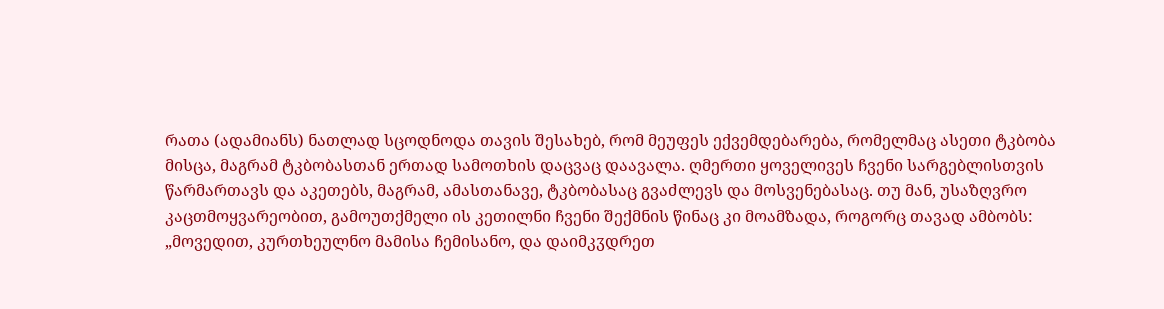რათა (ადამიანს) ნათლად სცოდნოდა თავის შესახებ, რომ მეუფეს ექვემდებარება, რომელმაც ასეთი ტკბობა მისცა, მაგრამ ტკბობასთან ერთად სამოთხის დაცვაც დაავალა. ღმერთი ყოველივეს ჩვენი სარგებლისთვის წარმართავს და აკეთებს, მაგრამ, ამასთანავე, ტკბობასაც გვაძლევს და მოსვენებასაც. თუ მან, უსაზღვრო კაცთმოყვარეობით, გამოუთქმელი ის კეთილნი ჩვენი შექმნის წინაც კი მოამზადა, როგორც თავად ამბობს: „მოვედით, კურთხეულნო მამისა ჩემისანო, და დაიმკჳდრეთ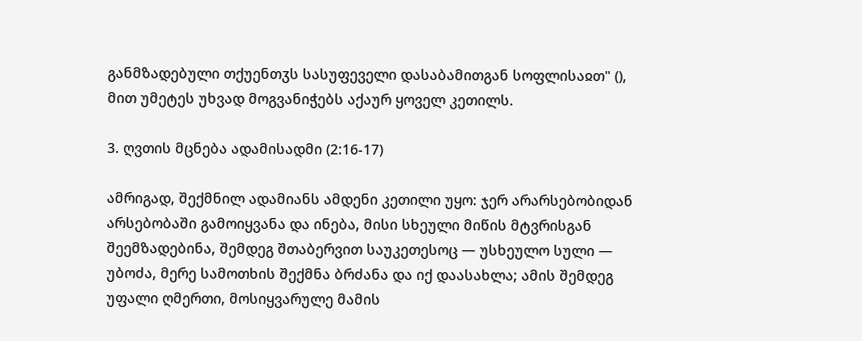განმზადებული თქუენთჳს სასუფეველი დასაბამითგან სოფლისაჲთ" (), მით უმეტეს უხვად მოგვანიჭებს აქაურ ყოველ კეთილს.

3. ღვთის მცნება ადამისადმი (2:16-17)

ამრიგად, შექმნილ ადამიანს ამდენი კეთილი უყო: ჯერ არარსებობიდან არსებობაში გამოიყვანა და ინება, მისი სხეული მიწის მტვრისგან შეემზადებინა, შემდეგ შთაბერვით საუკეთესოც — უსხეულო სული — უბოძა, მერე სამოთხის შექმნა ბრძანა და იქ დაასახლა; ამის შემდეგ უფალი ღმერთი, მოსიყვარულე მამის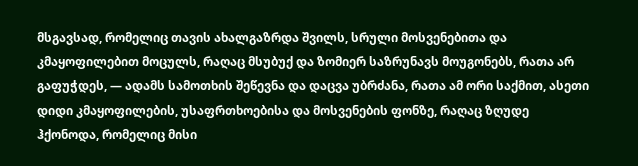მსგავსად, რომელიც თავის ახალგაზრდა შვილს, სრული მოსვენებითა და კმაყოფილებით მოცულს, რაღაც მსუბუქ და ზომიერ საზრუნავს მოუგონებს, რათა არ გაფუჭდეს, — ადამს სამოთხის შეწევნა და დაცვა უბრძანა, რათა ამ ორი საქმით, ასეთი დიდი კმაყოფილების, უსაფრთხოებისა და მოსვენების ფონზე, რაღაც ზღუდე ჰქონოდა, რომელიც მისი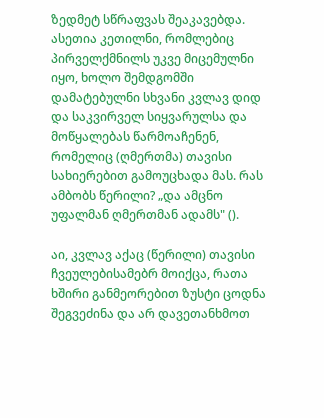ზედმეტ სწრაფვას შეაკავებდა. ასეთია კეთილნი, რომლებიც პირველქმნილს უკვე მიცემულნი იყო, ხოლო შემდგომში დამატებულნი სხვანი კვლავ დიდ და საკვირველ სიყვარულსა და მოწყალებას წარმოაჩენენ, რომელიც (ღმერთმა) თავისი სახიერებით გამოუცხადა მას. რას ამბობს წერილი? „და ამცნო უფალმან ღმერთმან ადამს" ().

აი, კვლავ აქაც (წერილი) თავისი ჩვეულებისამებრ მოიქცა, რათა ხშირი განმეორებით ზუსტი ცოდნა შეგვეძინა და არ დავეთანხმოთ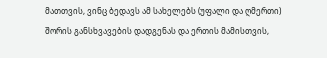მათთვის, ვინც ბედავს ამ სახელებს (უფალი და ღმერთი) შორის განსხვავების დადგენას და ერთის მამისთვის,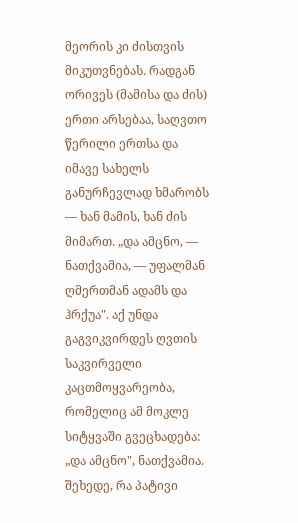მეორის კი ძისთვის მიკუთვნებას. რადგან ორივეს (მამისა და ძის) ერთი არსებაა, საღვთო წერილი ერთსა და იმავე სახელს განურჩევლად ხმარობს — ხან მამის, ხან ძის მიმართ. „და ამცნო, — ნათქვამია, — უფალმან ღმერთმან ადამს და ჰრქუა". აქ უნდა გაგვიკვირდეს ღვთის საკვირველი კაცთმოყვარეობა, რომელიც ამ მოკლე სიტყვაში გვეცხადება: „და ამცნო", ნათქვამია. შეხედე, რა პატივი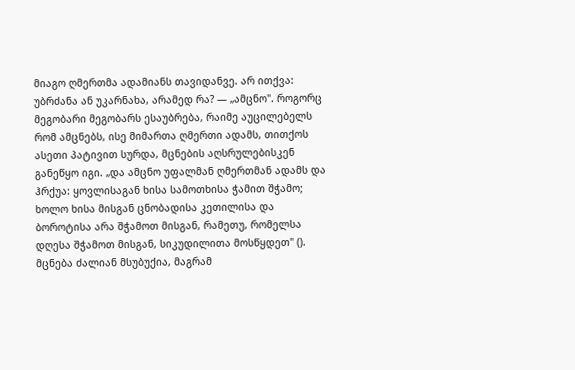მიაგო ღმერთმა ადამიანს თავიდანვე. არ ითქვა: უბრძანა ან უკარნახა, არამედ რა? — „ამცნო". როგორც მეგობარი მეგობარს ესაუბრება, რაიმე აუცილებელს რომ ამცნებს, ისე მიმართა ღმერთი ადამს, თითქოს ასეთი პატივით სურდა, მცნების აღსრულებისკენ განეწყო იგი. „და ამცნო უფალმან ღმერთმან ადამს და ჰრქუა: ყოვლისაგან ხისა სამოთხისა ჭამით შჭამო; ხოლო ხისა მისგან ცნობადისა კეთილისა და ბოროტისა არა შჭამოთ მისგან, რამეთუ, რომელსა დღესა შჭამოთ მისგან, სიკუდილითა მოსწყდეთ" (). მცნება ძალიან მსუბუქია, მაგრამ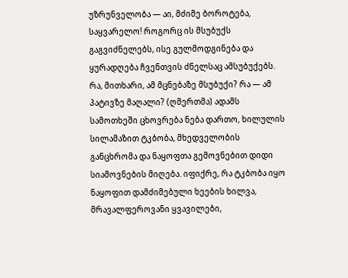უზრუნველობა — აი, მძიმე ბოროტება, საყვარელო! როგორც ის მსუბუქს გაგვიძნელებს, ისე გულმოდგინება და ყურადღება ჩვენთვის ძნელსაც ამსუბუქებს. რა, მითხარი, ამ მცნებაზე მსუბუქი? რა — ამ პატივზე მაღალი? (ღმერთმა) ადამს სამოთხეში ცხოვრება ნება დართო, ხილულის სილამაზით ტკბობა, მხედველობის განცხრომა და ნაყოფთა გემოვნებით დიდი სიამოვნების მიღება. იფიქრე, რა ტკბობა იყო ნაყოფით დამძიმებული ხეების ხილვა, მრავალფეროვანი ყვავილები,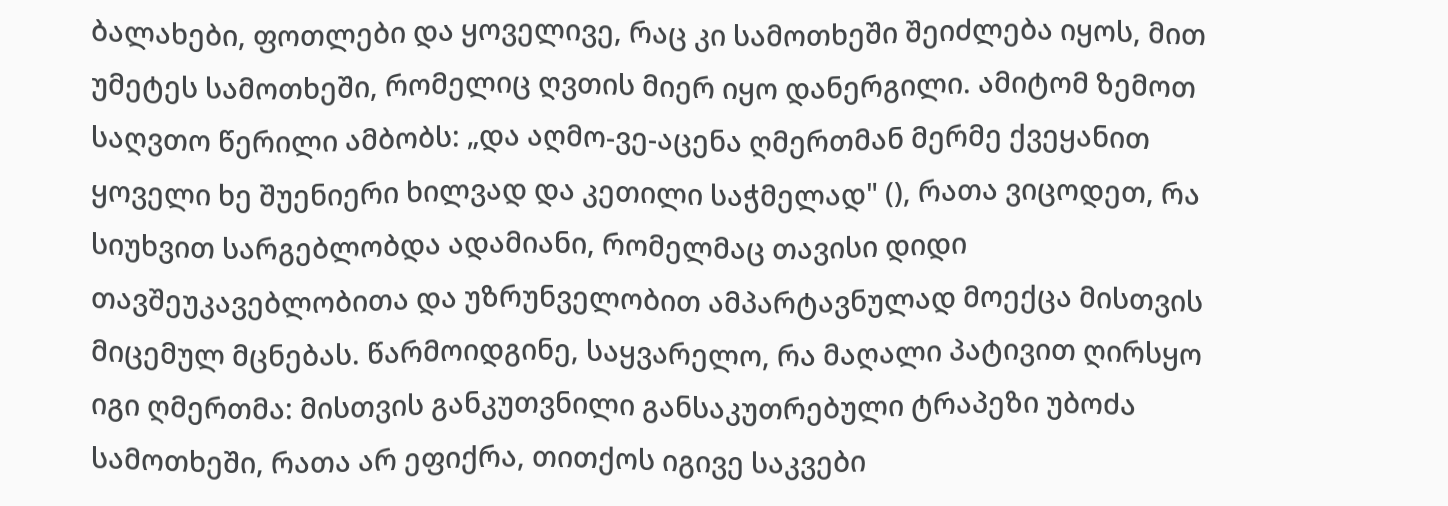ბალახები, ფოთლები და ყოველივე, რაც კი სამოთხეში შეიძლება იყოს, მით უმეტეს სამოთხეში, რომელიც ღვთის მიერ იყო დანერგილი. ამიტომ ზემოთ საღვთო წერილი ამბობს: „და აღმო-ვე-აცენა ღმერთმან მერმე ქვეყანით ყოველი ხე შუენიერი ხილვად და კეთილი საჭმელად" (), რათა ვიცოდეთ, რა სიუხვით სარგებლობდა ადამიანი, რომელმაც თავისი დიდი თავშეუკავებლობითა და უზრუნველობით ამპარტავნულად მოექცა მისთვის მიცემულ მცნებას. წარმოიდგინე, საყვარელო, რა მაღალი პატივით ღირსყო იგი ღმერთმა: მისთვის განკუთვნილი განსაკუთრებული ტრაპეზი უბოძა სამოთხეში, რათა არ ეფიქრა, თითქოს იგივე საკვები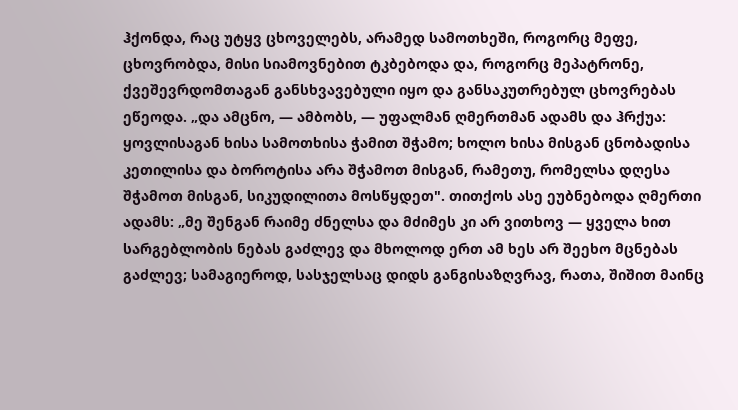ჰქონდა, რაც უტყვ ცხოველებს, არამედ სამოთხეში, როგორც მეფე, ცხოვრობდა, მისი სიამოვნებით ტკბებოდა და, როგორც მეპატრონე, ქვეშევრდომთაგან განსხვავებული იყო და განსაკუთრებულ ცხოვრებას ეწეოდა. „და ამცნო, — ამბობს, — უფალმან ღმერთმან ადამს და ჰრქუა: ყოვლისაგან ხისა სამოთხისა ჭამით შჭამო; ხოლო ხისა მისგან ცნობადისა კეთილისა და ბოროტისა არა შჭამოთ მისგან, რამეთუ, რომელსა დღესა შჭამოთ მისგან, სიკუდილითა მოსწყდეთ". თითქოს ასე ეუბნებოდა ღმერთი ადამს: „მე შენგან რაიმე ძნელსა და მძიმეს კი არ ვითხოვ — ყველა ხით სარგებლობის ნებას გაძლევ და მხოლოდ ერთ ამ ხეს არ შეეხო მცნებას გაძლევ; სამაგიეროდ, სასჯელსაც დიდს განგისაზღვრავ, რათა, შიშით მაინც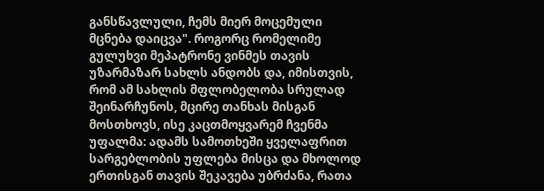განსწავლული, ჩემს მიერ მოცემული მცნება დაიცვა". როგორც რომელიმე გულუხვი მეპატრონე ვინმეს თავის უზარმაზარ სახლს ანდობს და, იმისთვის, რომ ამ სახლის მფლობელობა სრულად შეინარჩუნოს, მცირე თანხას მისგან მოსთხოვს, ისე კაცთმოყვარემ ჩვენმა უფალმა: ადამს სამოთხეში ყველაფრით სარგებლობის უფლება მისცა და მხოლოდ ერთისგან თავის შეკავება უბრძანა, რათა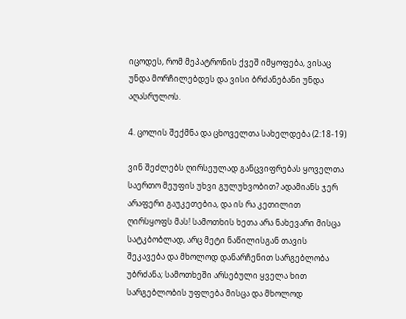იცოდეს, რომ მეპატრონის ქვეშ იმყოფება, ვისაც უნდა მორჩილებდეს და ვისი ბრძანებანი უნდა აღასრულოს.

4. ცოლის შექმნა და ცხოველთა სახელდება (2:18-19)

ვინ შეძლებს ღირსეულად განცვიფრებას ყოველთა საერთო მეუფის უხვი გულუხვობით? ადამიანს ჯერ არაფერი გაუკეთებია, და ის რა კეთილით ღირსყოფს მას! სამოთხის ხეთა არა ნახევარი მისცა სატკბობლად, არც მეტი ნაწილისგან თავის შეკავება და მხოლოდ დანარჩენით სარგებლობა უბრძანა; სამოთხეში არსებული ყველა ხით სარგებლობის უფლება მისცა და მხოლოდ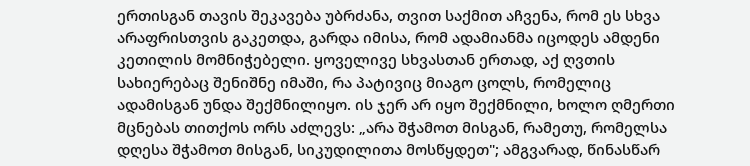ერთისგან თავის შეკავება უბრძანა, თვით საქმით აჩვენა, რომ ეს სხვა არაფრისთვის გაკეთდა, გარდა იმისა, რომ ადამიანმა იცოდეს ამდენი კეთილის მომნიჭებელი. ყოველივე სხვასთან ერთად, აქ ღვთის სახიერებაც შენიშნე იმაში, რა პატივიც მიაგო ცოლს, რომელიც ადამისგან უნდა შექმნილიყო. ის ჯერ არ იყო შექმნილი, ხოლო ღმერთი მცნებას თითქოს ორს აძლევს: „არა შჭამოთ მისგან, რამეთუ, რომელსა დღესა შჭამოთ მისგან, სიკუდილითა მოსწყდეთ"; ამგვარად, წინასწარ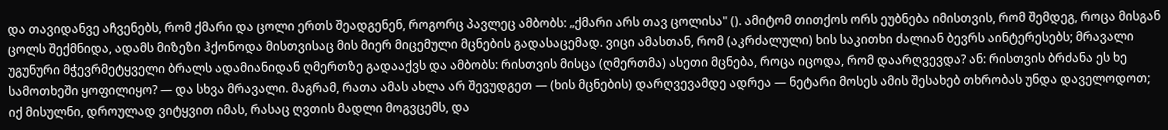და თავიდანვე აჩვენებს, რომ ქმარი და ცოლი ერთს შეადგენენ, როგორც პავლეც ამბობს: „ქმარი არს თავ ცოლისა" (). ამიტომ თითქოს ორს ეუბნება იმისთვის, რომ შემდეგ, როცა მისგან ცოლს შექმნიდა, ადამს მიზეზი ჰქონოდა მისთვისაც მის მიერ მიცემული მცნების გადასაცემად. ვიცი ამასთან, რომ (აკრძალული) ხის საკითხი ძალიან ბევრს აინტერესებს; მრავალი უგუნური მჭევრმეტყველი ბრალს ადამიანიდან ღმერთზე გადააქვს და ამბობს: რისთვის მისცა (ღმერთმა) ასეთი მცნება, როცა იცოდა, რომ დაარღვევდა? ან: რისთვის ბრძანა ეს ხე სამოთხეში ყოფილიყო? — და სხვა მრავალი. მაგრამ, რათა ამას ახლა არ შევუდგეთ — (ხის მცნების) დარღვევამდე ადრეა — ნეტარი მოსეს ამის შესახებ თხრობას უნდა დაველოდოთ; იქ მისულნი, დროულად ვიტყვით იმას, რასაც ღვთის მადლი მოგვცემს, და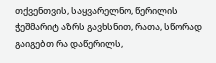თქვენთვის, საყვარელნო, წერილის ჭეშმარიტ აზრს გავხსნით, რათა, სწორად გაიგებთ რა დაწერილს,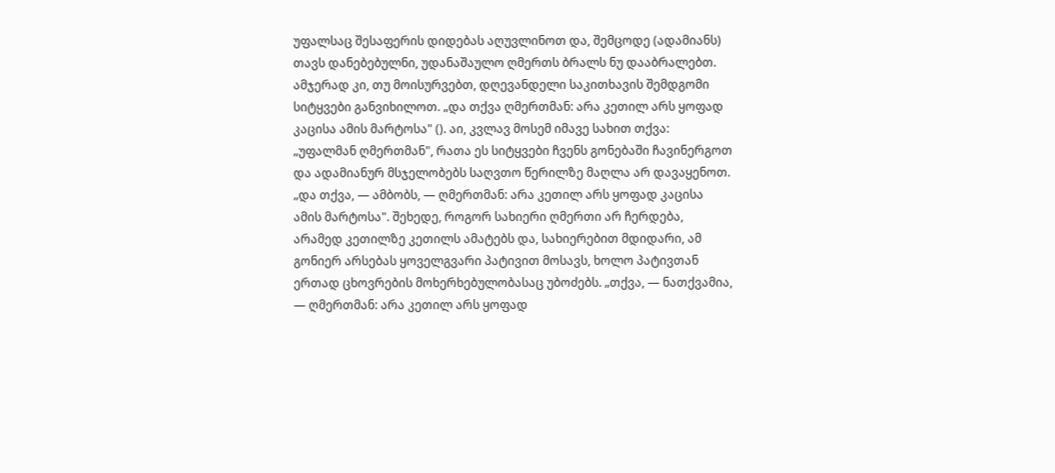უფალსაც შესაფერის დიდებას აღუვლინოთ და, შემცოდე (ადამიანს) თავს დანებებულნი, უდანაშაულო ღმერთს ბრალს ნუ დააბრალებთ. ამჯერად კი, თუ მოისურვებთ, დღევანდელი საკითხავის შემდგომი სიტყვები განვიხილოთ. „და თქვა ღმერთმან: არა კეთილ არს ყოფად კაცისა ამის მარტოსა" (). აი, კვლავ მოსემ იმავე სახით თქვა: „უფალმან ღმერთმან", რათა ეს სიტყვები ჩვენს გონებაში ჩავინერგოთ და ადამიანურ მსჯელობებს საღვთო წერილზე მაღლა არ დავაყენოთ. „და თქვა, — ამბობს, — ღმერთმან: არა კეთილ არს ყოფად კაცისა ამის მარტოსა". შეხედე, როგორ სახიერი ღმერთი არ ჩერდება, არამედ კეთილზე კეთილს ამატებს და, სახიერებით მდიდარი, ამ გონიერ არსებას ყოველგვარი პატივით მოსავს, ხოლო პატივთან ერთად ცხოვრების მოხერხებულობასაც უბოძებს. „თქვა, — ნათქვამია, — ღმერთმან: არა კეთილ არს ყოფად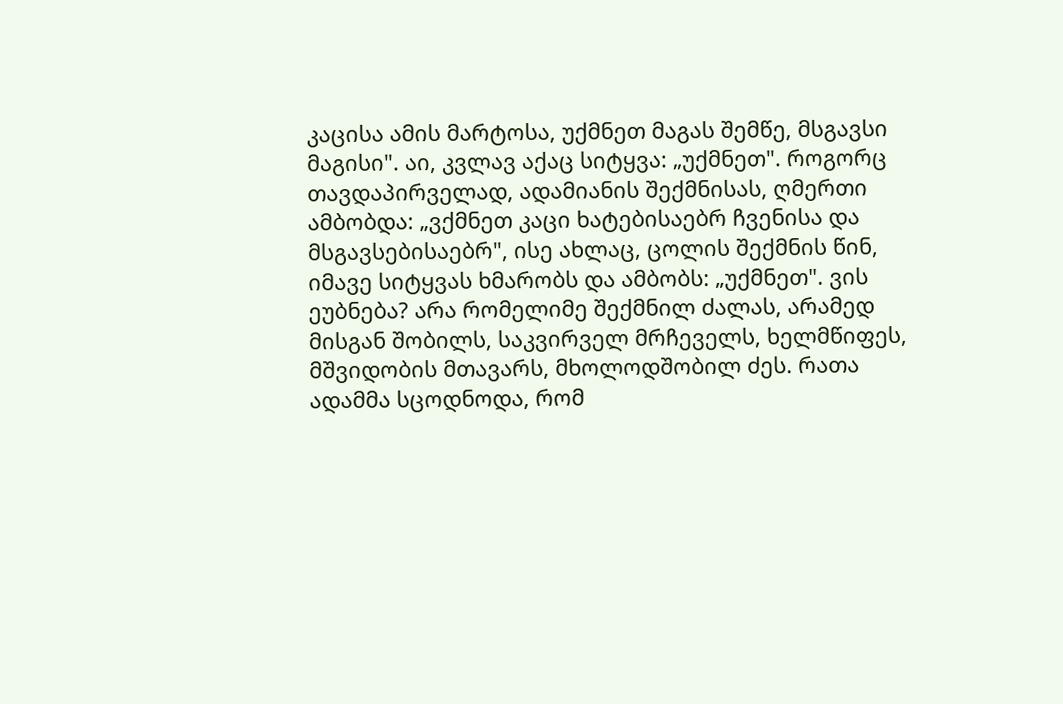კაცისა ამის მარტოსა, უქმნეთ მაგას შემწე, მსგავსი მაგისი". აი, კვლავ აქაც სიტყვა: „უქმნეთ". როგორც თავდაპირველად, ადამიანის შექმნისას, ღმერთი ამბობდა: „ვქმნეთ კაცი ხატებისაებრ ჩვენისა და მსგავსებისაებრ", ისე ახლაც, ცოლის შექმნის წინ, იმავე სიტყვას ხმარობს და ამბობს: „უქმნეთ". ვის ეუბნება? არა რომელიმე შექმნილ ძალას, არამედ მისგან შობილს, საკვირველ მრჩეველს, ხელმწიფეს, მშვიდობის მთავარს, მხოლოდშობილ ძეს. რათა ადამმა სცოდნოდა, რომ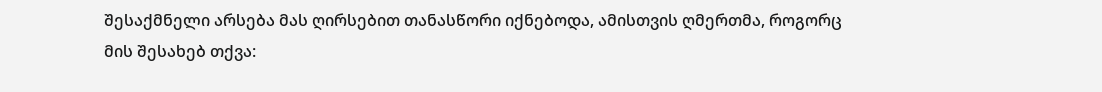შესაქმნელი არსება მას ღირსებით თანასწორი იქნებოდა, ამისთვის ღმერთმა, როგორც მის შესახებ თქვა: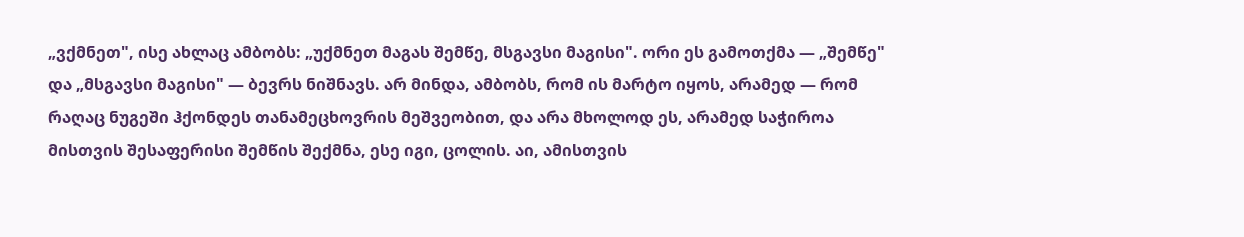„ვქმნეთ", ისე ახლაც ამბობს: „უქმნეთ მაგას შემწე, მსგავსი მაგისი". ორი ეს გამოთქმა — „შემწე" და „მსგავსი მაგისი" — ბევრს ნიშნავს. არ მინდა, ამბობს, რომ ის მარტო იყოს, არამედ — რომ რაღაც ნუგეში ჰქონდეს თანამეცხოვრის მეშვეობით, და არა მხოლოდ ეს, არამედ საჭიროა მისთვის შესაფერისი შემწის შექმნა, ესე იგი, ცოლის. აი, ამისთვის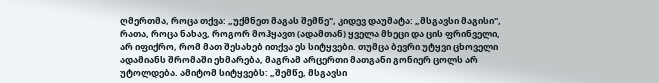ღმერთმა, როცა თქვა: „უქმნეთ მაგას შემწე", კიდევ დაუმატა: „მსგავსი მაგისი", რათა, როცა ნახავ, როგორ მოჰყავთ (ადამთან) ყველა მხეცი და ცის ფრინველი, არ იფიქრო, რომ მათ შესახებ ითქვა ეს სიტყვები. თუმცა ბევრი უტყვი ცხოველი ადამიანს შრომაში ეხმარება, მაგრამ არცერთი მათგანი გონიერ ცოლს არ უტოლდება. ამიტომ სიტყვებს: „შემწე, მსგავსი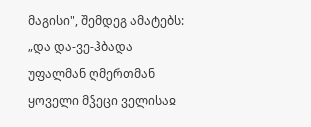მაგისი", შემდეგ ამატებს: „და და-ვე-ჰბადა უფალმან ღმერთმან ყოველი მჴეცი ველისაჲ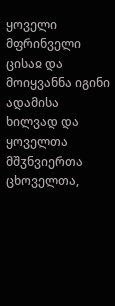ყოველი მფრინველი ცისაჲ და მოიყვანნა იგინი ადამისა ხილვად და ყოველთა მშჳნვიერთა ცხოველთა,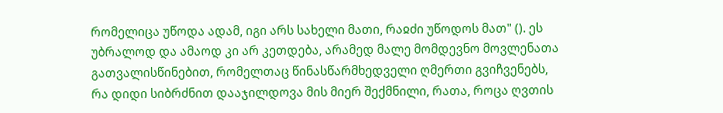რომელიცა უწოდა ადამ, იგი არს სახელი მათი, რაჲძი უწოდოს მათ" (). ეს უბრალოდ და ამაოდ კი არ კეთდება, არამედ მალე მომდევნო მოვლენათა გათვალისწინებით, რომელთაც წინასწარმხედველი ღმერთი გვიჩვენებს, რა დიდი სიბრძნით დააჯილდოვა მის მიერ შექმნილი, რათა, როცა ღვთის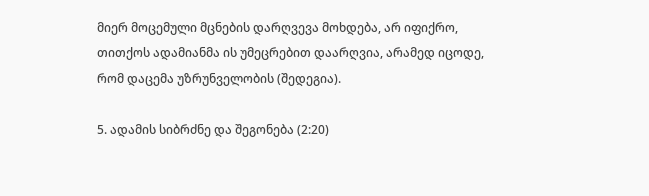მიერ მოცემული მცნების დარღვევა მოხდება, არ იფიქრო, თითქოს ადამიანმა ის უმეცრებით დაარღვია, არამედ იცოდე, რომ დაცემა უზრუნველობის (შედეგია).

5. ადამის სიბრძნე და შეგონება (2:20)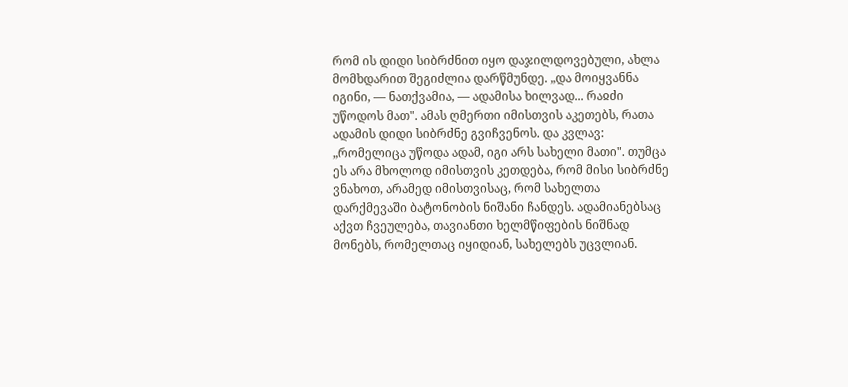რომ ის დიდი სიბრძნით იყო დაჯილდოვებული, ახლა მომხდარით შეგიძლია დარწმუნდე. „და მოიყვანნა იგინი, — ნათქვამია, — ადამისა ხილვად... რაჲძი უწოდოს მათ". ამას ღმერთი იმისთვის აკეთებს, რათა ადამის დიდი სიბრძნე გვიჩვენოს. და კვლავ: „რომელიცა უწოდა ადამ, იგი არს სახელი მათი". თუმცა ეს არა მხოლოდ იმისთვის კეთდება, რომ მისი სიბრძნე ვნახოთ, არამედ იმისთვისაც, რომ სახელთა დარქმევაში ბატონობის ნიშანი ჩანდეს. ადამიანებსაც აქვთ ჩვეულება, თავიანთი ხელმწიფების ნიშნად მონებს, რომელთაც იყიდიან, სახელებს უცვლიან.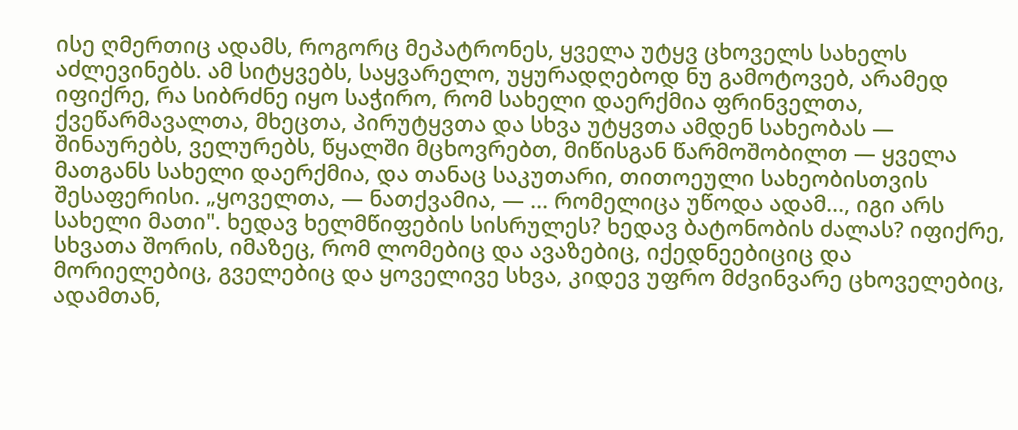ისე ღმერთიც ადამს, როგორც მეპატრონეს, ყველა უტყვ ცხოველს სახელს აძლევინებს. ამ სიტყვებს, საყვარელო, უყურადღებოდ ნუ გამოტოვებ, არამედ იფიქრე, რა სიბრძნე იყო საჭირო, რომ სახელი დაერქმია ფრინველთა, ქვეწარმავალთა, მხეცთა, პირუტყვთა და სხვა უტყვთა ამდენ სახეობას — შინაურებს, ველურებს, წყალში მცხოვრებთ, მიწისგან წარმოშობილთ — ყველა მათგანს სახელი დაერქმია, და თანაც საკუთარი, თითოეული სახეობისთვის შესაფერისი. „ყოველთა, — ნათქვამია, — ... რომელიცა უწოდა ადამ..., იგი არს სახელი მათი". ხედავ ხელმწიფების სისრულეს? ხედავ ბატონობის ძალას? იფიქრე, სხვათა შორის, იმაზეც, რომ ლომებიც და ავაზებიც, იქედნეებიციც და მორიელებიც, გველებიც და ყოველივე სხვა, კიდევ უფრო მძვინვარე ცხოველებიც, ადამთან,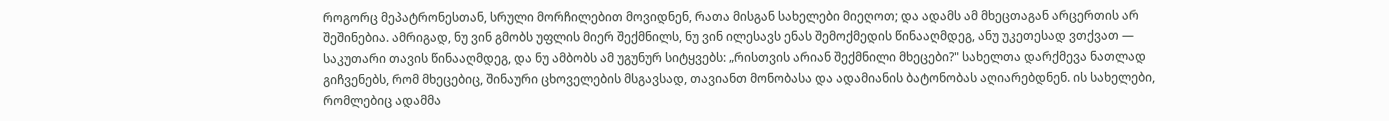როგორც მეპატრონესთან, სრული მორჩილებით მოვიდნენ, რათა მისგან სახელები მიეღოთ; და ადამს ამ მხეცთაგან არცერთის არ შეშინებია. ამრიგად, ნუ ვინ გმობს უფლის მიერ შექმნილს, ნუ ვინ ილესავს ენას შემოქმედის წინააღმდეგ, ანუ უკეთესად ვთქვათ — საკუთარი თავის წინააღმდეგ, და ნუ ამბობს ამ უგუნურ სიტყვებს: „რისთვის არიან შექმნილი მხეცები?" სახელთა დარქმევა ნათლად გიჩვენებს, რომ მხეცებიც, შინაური ცხოველების მსგავსად, თავიანთ მონობასა და ადამიანის ბატონობას აღიარებდნენ. ის სახელები, რომლებიც ადამმა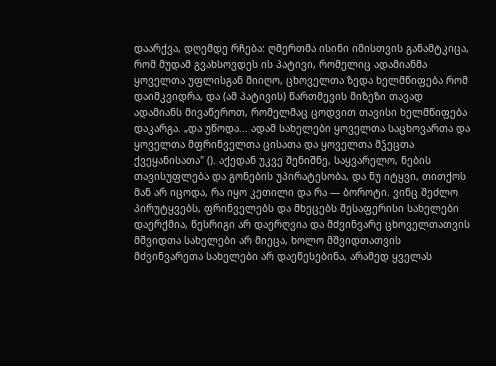დაარქვა, დღემდე რჩება: ღმერთმა ისინი იმისთვის განამტკიცა, რომ მუდამ გვახსოვდეს ის პატივი, რომელიც ადამიანმა ყოველთა უფლისგან მიიღო, ცხოველთა ზედა ხელმწიფება რომ დაიმკვიდრა, და (ამ პატივის) წართმევის მიზეზი თავად ადამიანს მივაწეროთ, რომელმაც ცოდვით თავისი ხელმწიფება დაკარგა. „და უწოდა... ადამ სახელები ყოველთა საცხოვართა და ყოველთა მფრინველთა ცისათა და ყოველთა მჴეცთა ქვეყანისათა" (). აქედან უკვე შენიშნე, საყვარელო, ნების თავისუფლება და გონების უპირატესობა, და ნუ იტყვი, თითქოს მან არ იცოდა, რა იყო კეთილი და რა — ბოროტი. ვინც შეძლო პირუტყვებს, ფრინველებს და მხეცებს შესაფერისი სახელები დაერქმია, წესრიგი არ დაერღვია და მძვინვარე ცხოველთათვის მშვიდთა სახელები არ მიეცა, ხოლო მშვიდთათვის მძვინვარეთა სახელები არ დაეწესებინა, არამედ ყველას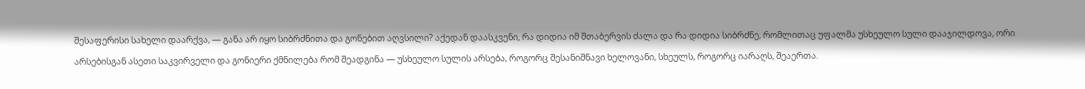შესაფერისი სახელი დაარქვა, — განა არ იყო სიბრძნითა და გონებით აღვსილი? აქედან დაასკვენი, რა დიდია იმ შთაბერვის ძალა და რა დიდია სიბრძნე, რომლითაც უფალმა უსხეულო სული დააჯილდოვა, ორი არსებისგან ასეთი საკვირველი და გონიერი ქმნილება რომ შეადგინა — უსხეულო სულის არსება, როგორც შესანიშნავი ხელოვანი, სხეულს, როგორც იარაღს, შეაერთა.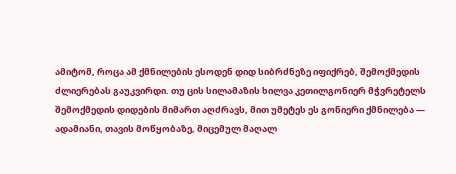ამიტომ, როცა ამ ქმნილების ესოდენ დიდ სიბრძნეზე იფიქრებ, შემოქმედის ძლიერებას გაუკვირდი. თუ ცის სილამაზის ხილვა კეთილგონიერ მჭვრეტელს შემოქმედის დიდების მიმართ აღძრავს, მით უმეტეს ეს გონიერი ქმნილება — ადამიანი, თავის მოწყობაზე, მიცემულ მაღალ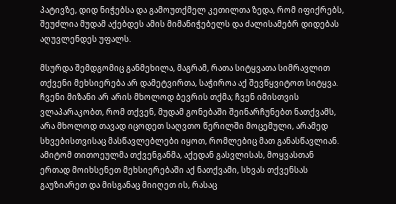პატივზე, დიდ ნიჭებსა და გამოუთქმელ კეთილთა ზედა, რომ იფიქრებს, შეუძლია მუდამ აქებდეს ამის მიმანიჭებელს და ძალისამებრ დიდებას აღუვლენდეს უფალს.

მსურდა შემდგომიც განმეხილა, მაგრამ, რათა სიტყვათა სიმრავლით თქვენი მეხსიერება არ დამეტვირთა, საჭიროა აქ შევწყვიტოთ სიტყვა. ჩვენი მიზანი არ არის მხოლოდ ბევრის თქმა; ჩვენ იმისთვის ვლაპარაკობთ, რომ თქვენ, მუდამ გონებაში შეინარჩუნებთ ნათქვამს, არა მხოლოდ თავად იცოდეთ საღვთო წერილში მოცემული, არამედ სხვებისთვისაც მასწავლებლები იყოთ, რომლებიც მათ განასწავლიან. ამიტომ თითოეულმა თქვენგანმა, აქედან გასვლისას, მოყვასთან ერთად მოიხსენეთ მეხსიერებაში აქ ნათქვამი, სხვას თქვენსას გაუზიარეთ და მისგანაც მიიღეთ ის, რასაც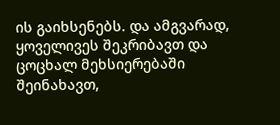ის გაიხსენებს. და ამგვარად, ყოველივეს შეკრიბავთ და ცოცხალ მეხსიერებაში შეინახავთ,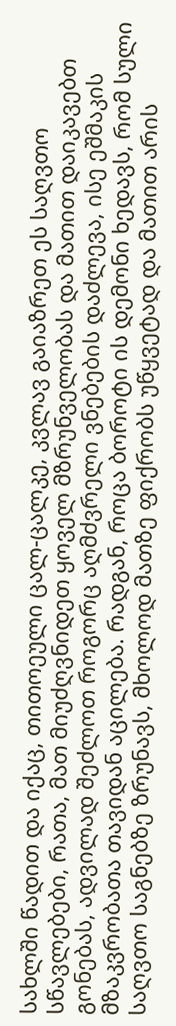სახლში წადით და იქაც, თითოეული ცალ-ცალკე, კვლავ გაიაზრეთ ეს საღვთო სწავლებები, რათა, მათ მიუძღვნიდეთ ყოველ მზრუნველობას და მათით დაიკავებთ გონებას, ადვილად შეძლოთ როგორც აღმძვრელი ვნებების დაძლევა, ისე ეშმაკის მზაკვრობათა თავიდან აცილება. რადგან, როცა ბოროტი ის დემონი ხედავს, რომ სული საღვთო საგნებზე ზრუნავს, მხოლოდ მათზე ფიქრობს უწყვეტად და მათით არის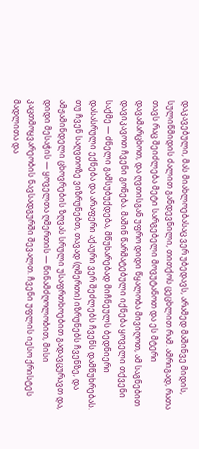დაკავებული, მას მიახლოებასაც ვერ უბედავს, არამედ მაშინვე მიდის, სულიწმიდის ძალით განდევნილი, თითქოს ცეცხლით რამ. ამრიგად, რათა თავს რაც შეიძლება მეტი სარგებელი მოვუტანოთ და ეს მტერი დავამარცხოთ, და ღვთისგან უფრო დიდი წყალობა მივიღოთ, ამ საგნებით დავიკავოთ ჩვენი გონება. მაშინ წარმატებული იქნება ყოველი თქვენი საქმე — ძნელი გამსუბუქდება, მწუხარებად მიჩნეულს ბედნიერი დასასრული ექნება და არაფერი აქაური ვერ შეძლებს ჩვენს დამწუხრებას. თუ ჩვენ საღვთოზე ვიზრუნებთ, თავად (ღმერთი) იზრუნებს ჩვენზე, და ამჟამინდელი ცხოვრების ზღვას სრული უსაფრთხოებით გადავცურავთ და, დიდი მესაჭის — ყოველთა ღმერთის — წინამძღოლობით, მისი კაცთმოყვარეობის ნავსადგურში შევალთ. ჩვენი უფლის იესო ქრისტეს მადლითა და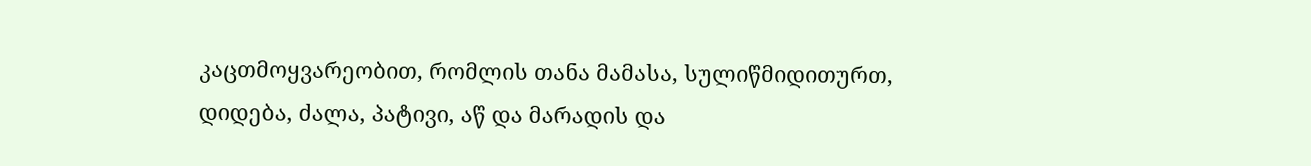კაცთმოყვარეობით, რომლის თანა მამასა, სულიწმიდითურთ, დიდება, ძალა, პატივი, აწ და მარადის და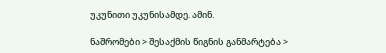უკუნითი უკუნისამდე. ამინ.

ნაშრომები > შესაქმის წიგნის განმარტება >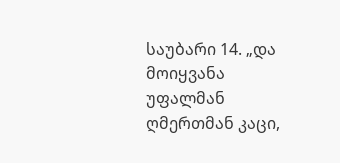საუბარი 14. „და მოიყვანა უფალმან ღმერთმან კაცი,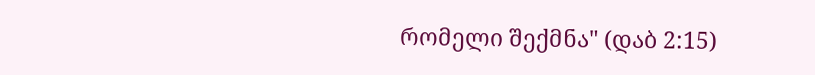რომელი შექმნა" (დაბ 2:15)